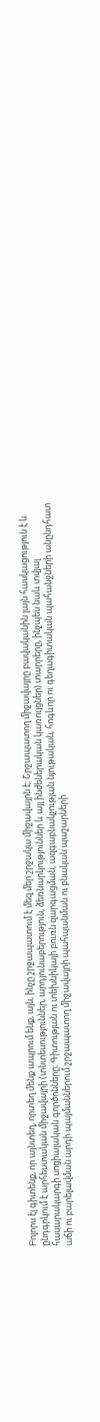Բոլորս էլ գիտենք, որ այնտեղ, որտեղ մենք ապրում ենք, այն, ինչը շրջապատում է մեզ մեր շրջակա միջավայրն է։ Շրջապատող միջավայրը բավականին լայն հասկացություն է և ընդգրկում է արհեստական միջավայրի (տնտեսություններ, արդյունաբերություն, ձեռնարկություններ և այլ ինժեներական կառույցներ) տարրերը, ինչպես նաև տվյալ հասարակարգի սոցիալական գործոնները։ Գիտության ու տեխնիկայի բուռն զարգացման, ազգաբնակչության նյութական, հոգևոր ու գեղագիտական պահանջների անընդհատ աճի ու բարելավման արդի պայմաններում շրջապատող միջավայրի պահպանման ու բնական պաշարների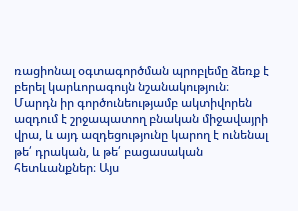ռացիոնալ օգտագործման պրոբլեմը ձեռք է բերել կարևորագույն նշանակություն։ Մարդն իր գործունեությամբ ակտիվորեն ազդում է շրջապատող բնական միջավայրի վրա, և այդ ազդեցությունը կարող է ունենալ թե՛ դրական, և թե՛ բացասական հետևանքներ։ Այս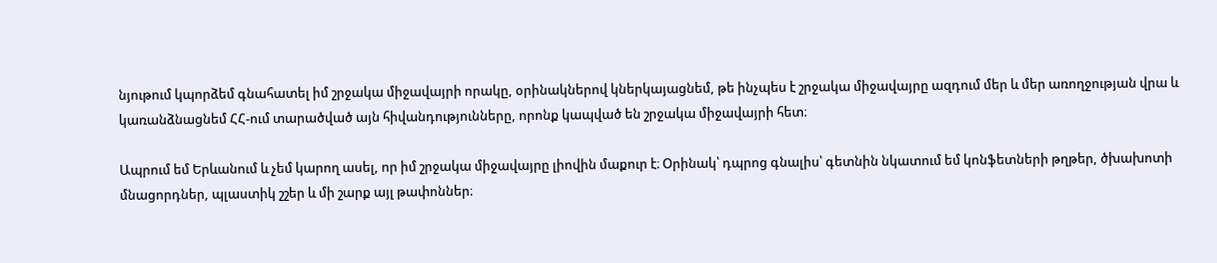նյութում կպորձեմ գնահատել իմ շրջակա միջավայրի որակը, օրինակներով կներկայացնեմ, թե ինչպես է շրջակա միջավայրը ազդում մեր և մեր առողջության վրա և կառանձնացնեմ ՀՀ-ում տարածված այն հիվանդությունները, որոնք կապված են շրջակա միջավայրի հետ։

Ապրում եմ Երևանում և չեմ կարող ասել, որ իմ շրջակա միջավայրը լիովին մաքուր է։ Օրինակ՝ դպրոց գնալիս՝ գետնին նկատում եմ կոնֆետների թղթեր, ծխախոտի մնացորդներ, պլաստիկ շշեր և մի շարք այլ թափոններ։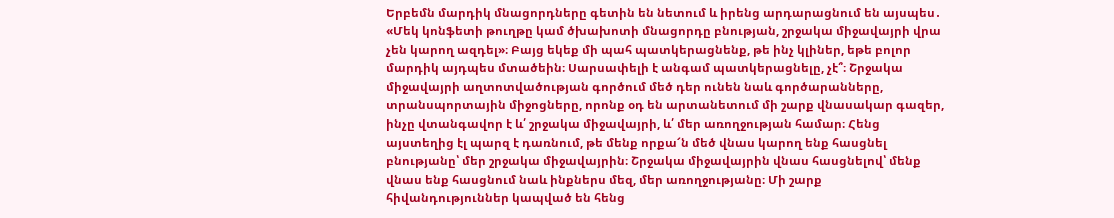Երբեմն մարդիկ մնացորդները գետին են նետում և իրենց արդարացնում են այսպես․ «Մեկ կոնֆետի թուղթը կամ ծխախոտի մնացորդը բնության, շրջակա միջավայրի վրա չեն կարող ազդել»։ Բայց եկեք մի պահ պատկերացնենք, թե ինչ կլիներ, եթե բոլոր մարդիկ այդպես մտածեին։ Սարսափելի է անգամ պատկերացնելը, չէ՞։ Շրջակա միջավայրի աղտոտվածության գործում մեծ դեր ունեն նաև գործարանները, տրանսպորտային միջոցները, որոնք օդ են արտանետում մի շարք վնասակար գազեր, ինչը վտանգավոր է և՛ շրջակա միջավայրի, և՛ մեր առողջության համար։ Հենց այստեղից էլ պարզ է դառնում, թե մենք որքա՜ն մեծ վնաս կարող ենք հասցնել բնությանը՝ մեր շրջակա միջավայրին։ Շրջակա միջավայրին վնաս հասցնելով՝ մենք վնաս ենք հասցնում նաև ինքներս մեզ, մեր առողջությանը։ Մի շարք հիվանդություններ կապված են հենց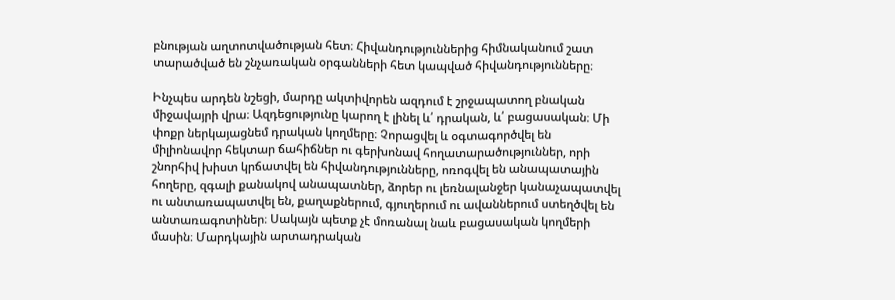բնության աղտոտվածության հետ։ Հիվանդություններից հիմնականում շատ տարածված են շնչառական օրգանների հետ կապված հիվանդությունները։

Ինչպես արդեն նշեցի, մարդը ակտիվորեն ազդում է շրջապատող բնական միջավայրի վրա։ Ազդեցությունը կարող է լինել և՛ դրական, և՛ բացասական։ Մի փոքր ներկայացնեմ դրական կողմերը։ Չորացվել և օգտագործվել են միլիոնավոր հեկտար ճահիճներ ու գերխոնավ հողատարածություններ, որի շնորհիվ խիստ կրճատվել են հիվանդությունները, ոռոգվել են անապատային հողերը, զգալի քանակով անապատներ, ձորեր ու լեռնալանջեր կանաչապատվել ու անտառապատվել են, քաղաքներում, գյուղերում ու ավաններում ստեղծվել են անտառագոտիներ։ Սակայն պետք չէ մոռանալ նաև բացասական կողմերի մասին։ Մարդկային արտադրական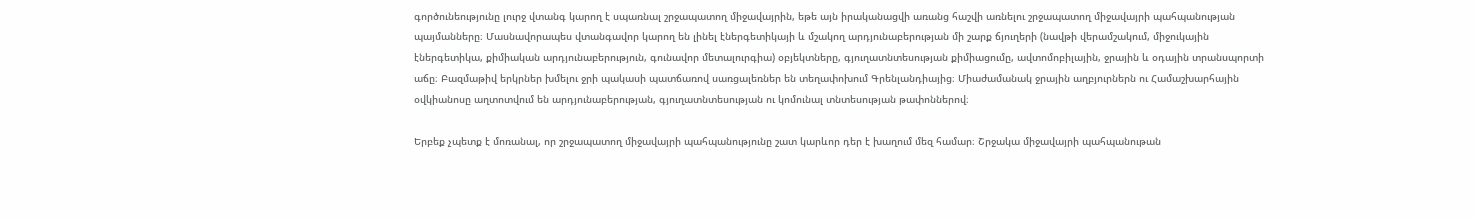գործունեությունը լուրջ վտանգ կարող է սպառնալ շրջապատող միջավայրին, եթե այն իրականացվի առանց հաշվի առնելու շրջապատող միջավայրի պահպանության պայմանները։ Մասնավորապես վտանգավոր կարող են լինել էներգետիկայի և մշակող արդյունաբերության մի շարք ճյուղերի (նավթի վերամշակում, միջուկային էներգետիկա, քիմիական արդյունաբերություն, գունավոր մետալուրգիա) օբյեկտները, գյուղատնտեսության քիմիացումը, ավտոմոբիլային, ջրային և օդային տրանսպորտի աճը։ Բազմաթիվ երկրներ խմելու ջրի պակասի պատճառով սառցալեռներ են տեղափոխում Գրենլանդիայից։ Միաժամանակ ջրային աղբյուրներն ու Համաշխարհային օվկիանոսը աղտոտվում են արդյունաբերության, գյուղատնտեսության ու կոմունալ տնտեսության թափոններով։

Երբեք չպետք է մոռանալ, որ շրջապատող միջավայրի պահպանությունը շատ կարևոր դեր է խաղում մեզ համար։ Շրջակա միջավայրի պահպանութան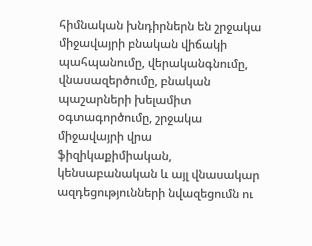հիմնական խնդիրներն են շրջակա միջավայրի բնական վիճակի պահպանումը, վերականգնումը, վնասազերծումը, բնական պաշարների խելամիտ օգտագործումը, շրջակա միջավայրի վրա ֆիզիկաքիմիական, կենսաբանական և այլ վնասակար ազդեցությունների նվազեցումն ու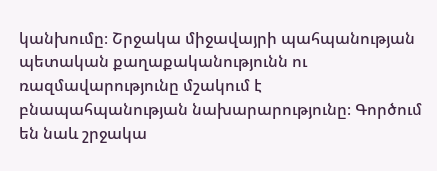կանխումը։ Շրջակա միջավայրի պահպանության պետական քաղաքականությունն ու ռազմավարությունը մշակում է բնապահպանության նախարարությունը։ Գործում են նաև շրջակա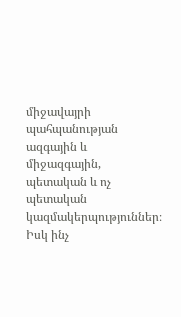միջավայրի պահպանության ազգային և միջազգային, պետական և ոչ պետական կազմակերպություններ։ Իսկ ինչ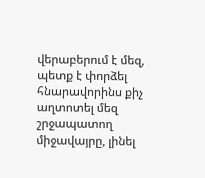վերաբերում է մեզ, պետք է փորձել հնարավորինս քիչ աղտոտել մեզ շրջապատող միջավայրը, լինել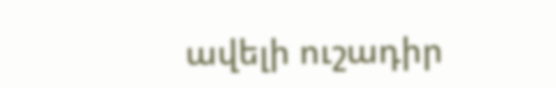ավելի ուշադիր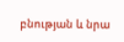բնության և նրա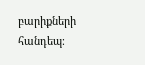բարիքների հանդեպ։